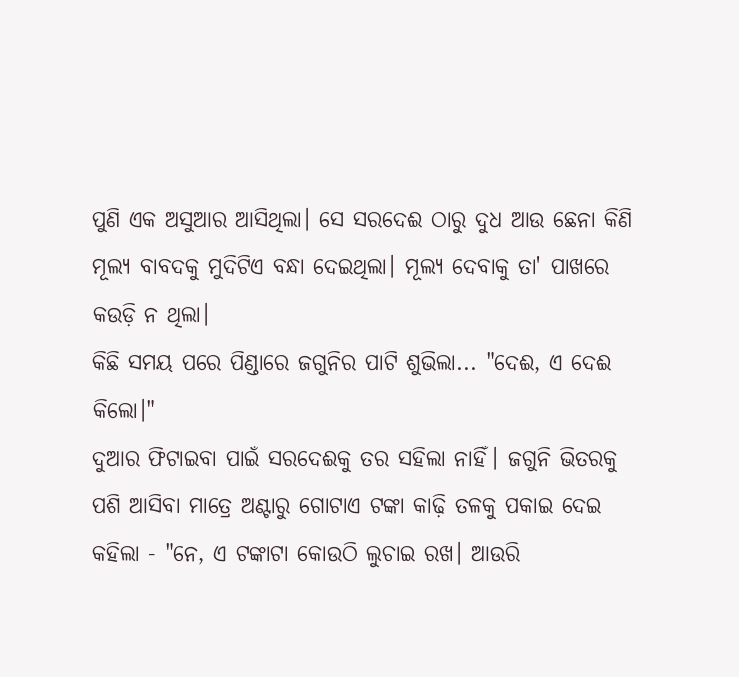ପୁଣି ଏକ ଅସୁଆର ଆସିଥିଲା। ସେ ସରଦେଈ ଠାରୁ ଦୁଧ ଆଉ ଛେନା କିଣି ମୂଲ୍ୟ ବାବଦକୁ ମୁଦିଟିଏ ବନ୍ଧା ଦେଇଥିଲା। ମୂଲ୍ୟ ଦେବାକୁ ତା' ପାଖରେ କଉଡ଼ି ନ ଥିଲା।
କିଛି ସମୟ ପରେ ପିଣ୍ଡାରେ ଜଗୁନିର ପାଟି ଶୁଭିଲା... "ଦେଈ, ଏ ଦେଈ କିଲୋ।"
ଦୁଆର ଫିଟାଇବା ପାଇଁ ସରଦେଈକୁ ତର ସହିଲା ନାହିଁ। ଜଗୁନି ଭିତରକୁ ପଶି ଆସିବା ମାତ୍ରେ ଅଣ୍ଟାରୁ ଗୋଟାଏ ଟଙ୍କା କାଢ଼ି ତଳକୁ ପକାଇ ଦେଇ କହିଲା - "ନେ, ଏ ଟଙ୍କାଟା କୋଉଠି ଲୁଚାଇ ରଖ। ଆଉରି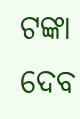ଟଙ୍କା ଦେବ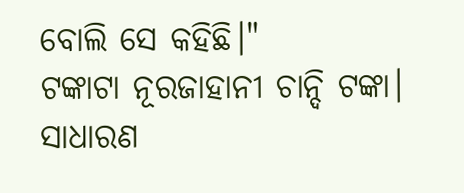ବୋଲି ସେ କହିଛି।"
ଟଙ୍କାଟା ନୂରଜାହାନୀ ଚାନ୍ଦି ଟଙ୍କା। ସାଧାରଣ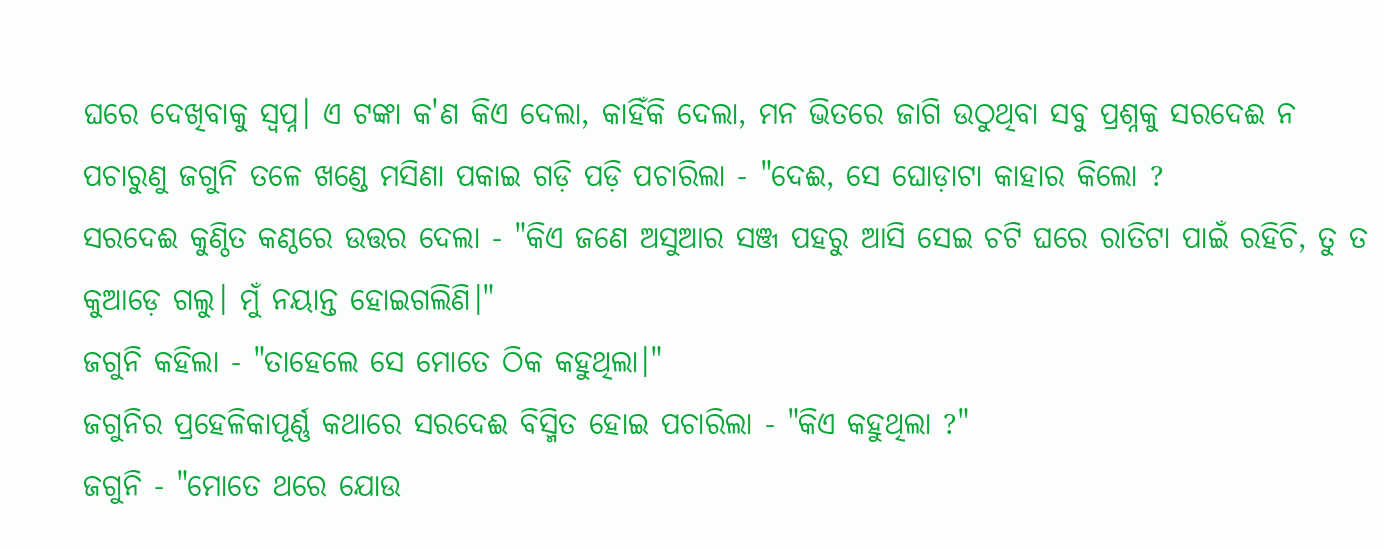ଘରେ ଦେଖିବାକୁ ସ୍ୱପ୍ନ। ଏ ଟଙ୍କା କ'ଣ କିଏ ଦେଲା, କାହିଁକି ଦେଲା, ମନ ଭିତରେ ଜାଗି ଉଠୁଥିବା ସବୁ ପ୍ରଶ୍ନକୁ ସରଦେଈ ନ ପଚାରୁଣୁ ଜଗୁନି ତଳେ ଖଣ୍ଡେ ମସିଣା ପକାଇ ଗଡ଼ି ପଡ଼ି ପଚାରିଲା - "ଦେଈ, ସେ ଘୋଡ଼ାଟା କାହାର କିଲୋ ?
ସରଦେଈ କୁଣ୍ଠିତ କଣ୍ଠରେ ଉତ୍ତର ଦେଲା - "କିଏ ଜଣେ ଅସୁଆର ସଞ୍ଜ ପହରୁ ଆସି ସେଇ ଚଟି ଘରେ ରାତିଟା ପାଇଁ ରହିଚି, ତୁ ତ କୁଆଡ଼େ ଗଲୁ। ମୁଁ ନୟାନ୍ତ ହୋଇଗଲିଣି।"
ଜଗୁନି କହିଲା - "ତାହେଲେ ସେ ମୋତେ ଠିକ କହୁଥିଲା।"
ଜଗୁନିର ପ୍ରହେଳିକାପୂର୍ଣ୍ଣ କଥାରେ ସରଦେଈ ବିସ୍ମିତ ହୋଇ ପଚାରିଲା - "କିଏ କହୁଥିଲା ?"
ଜଗୁନି - "ମୋତେ ଥରେ ଯୋଉ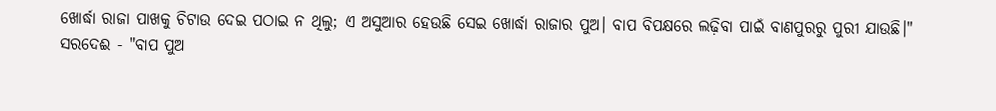ଖୋର୍ଦ୍ଧା ରାଜା ପାଖକୁ ଚିଟାଉ ଦେଇ ପଠାଇ ନ ଥିଲୁ; ଏ ଅସୁଆର ହେଉଛି ସେଇ ଖୋର୍ଦ୍ଧା ରାଜାର ପୁଅ। ବାପ ବିପକ୍ଷରେ ଲଢ଼ିବା ପାଇଁ ବାଣପୁରରୁ ପୁରୀ ଯାଉଛି।"
ସରଦେଈ - "ବାପ ପୁଅ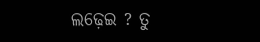ଲଢ଼େଇ ? ତୁ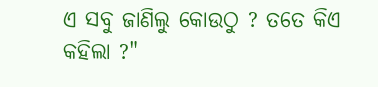ଏ ସବୁ ଜାଣିଲୁ କୋଉଠୁ ? ତତେ କିଏ କହିଲା ?"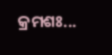କ୍ରମଶଃ...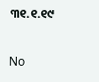୩୧.୧.୧୯

No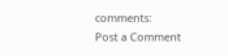comments:
Post a Comment